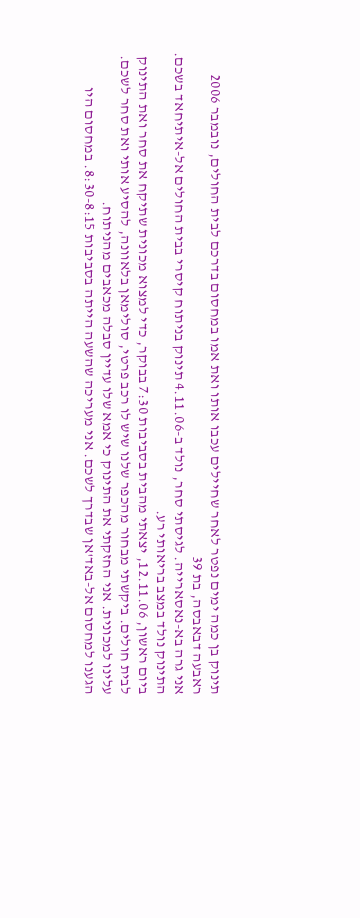תינוק בן כמה ימים נפטר לאחר שחיילים עכבו אותו ואת אמו במחסום בדרכם לבית החולים, נובמבר 2006
ראבעה דבאבסה, בת 39
אני גרה בא-נאסארייה. לגיסתי סחר, נולד ב-4.11.06 תינוק בניתוח קיסרי בבית החולים אל-איתיחאד בשכם. התינוק נולד במצב בריאותי רע.
ביום ראשון, 12.11.06, יצאתי מהבית בסביבות 7:30 בבוקר, כדי למצוא מכונית שתיקח את סחר ואת התינוק לבית חולים. ביקשתי מבחור מהכפר שלנו שיש לו רכב פרטי, סולימאן בלאוונה, להסיע אותי ואת סחר לשכם. עלינו למכונית. אני החזקתי את התינוק כי אמא שלו עדיין סבלה מכאבים מהניתוח.
הגענו למחסום אל-באד'אן שבדרך לשכם. אני מעריכה שהשעה הייתה בסביבות 8:30-8:15. במחסום היו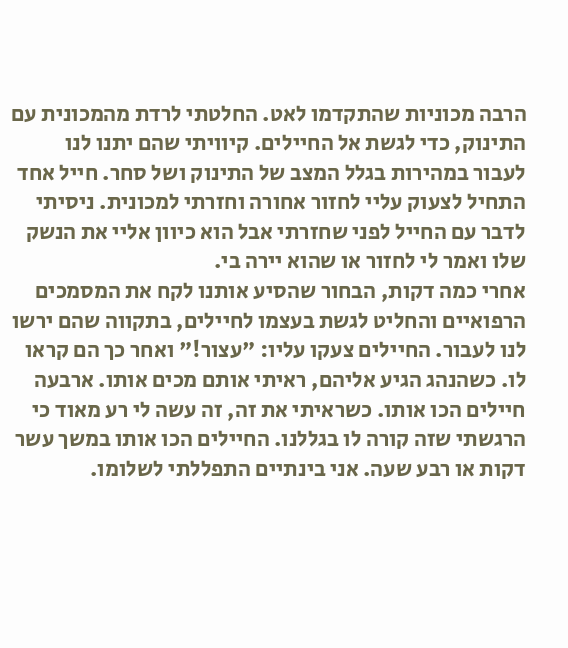הרבה מכוניות שהתקדמו לאט. החלטתי לרדת מהמכונית עם התינוק, כדי לגשת אל החיילים. קיוויתי שהם יתנו לנו לעבור במהירות בגלל המצב של התינוק ושל סחר. חייל אחד התחיל לצעוק עליי לחזור אחורה וחזרתי למכונית. ניסיתי לדבר עם החייל לפני שחזרתי אבל הוא כיוון אליי את הנשק שלו ואמר לי לחזור או שהוא יירה בי.
אחרי כמה דקות, הבחור שהסיע אותנו לקח את המסמכים הרפואיים והחליט לגשת בעצמו לחיילים, בתקווה שהם ירשו לנו לעבור. החיילים צעקו עליו: "עצור!" ואחר כך הם קראו לו. כשהנהג הגיע אליהם, ראיתי אותם מכים אותו. ארבעה חיילים הכו אותו. כשראיתי את זה, זה עשה לי רע מאוד כי הרגשתי שזה קורה לו בגללנו. החיילים הכו אותו במשך עשר דקות או רבע שעה. אני בינתיים התפללתי לשלומו.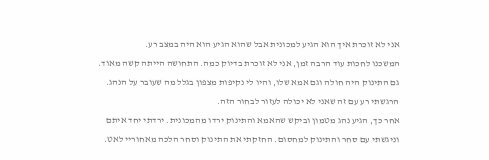אני לא זוכרת איך הוא הגיע למכונית אבל שהוא הגיע הוא היה במצב רע.
המשכנו לחכות עוד הרבה זמן, אני לא זוכרת בדיוק כמה. התחושה הייתה קשה מאוד. גם התינוק היה חולה וגם אמא שלו, והיו לי נקיפות מצפון בגלל מה שעובר על הנהג. הרגשתי רע עם זה שאני לא יכולה לעזור לבחור הזה.
אחר כך, הגיע נהג מטמון וביקש שהאמא והתינוק ירדו מהמכונית. ירדתי יחד איתם וניגשתי עם סחר והתינוק למחסום. החזקתי את התינוק וסחר הלכה מאחוריי לאט.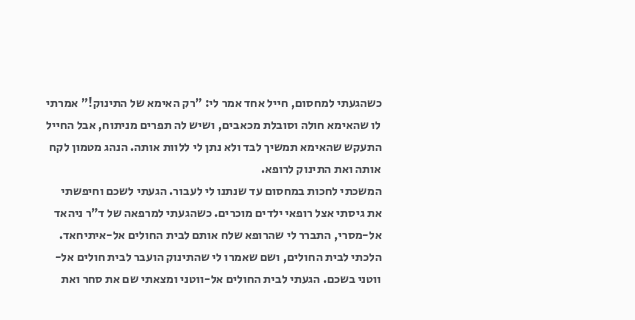כשהגעתי למחסום, חייל אחד אמר לי: "רק האימא של התינוק!" אמרתי לו שהאימא חולה וסובלת מכאבים, ושיש לה תפרים מניתוח, אבל החייל התעקש שהאימא תמשיך לבד ולא נתן לי ללוות אותה. הנהג מטמון לקח אותה ואת התינוק לרופא.
המשכתי לחכות במחסום עד שנתנו לי לעבור. הגעתי לשכם וחיפשתי את גיסתי אצל רופאי ילדים מוכרים. כשהגעתי למרפאה של ד"ר ניהאד אל-מסרי, התברר לי שהרופא שלח אותם לבית החולים אל-איתיחאד. הלכתי לבית החולים, ושם שאמרו לי שהתינוק הועבר לבית חולים אל-ווטני בשכם. הגעתי לבית החולים אל-ווטני ומצאתי שם את סחר ואת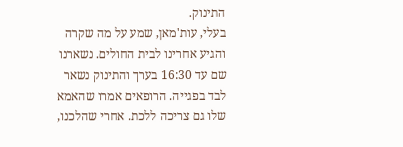התינוק.
בעלי, עות'מאן, שמע על מה שקרה והגיע אחרינו לבית החולים. נשארנו שם עד 16:30 בערך והתינוק נשאר לבד בפגייה. הרופאים אמרו שהאמא שלו גם צריכה ללכת. אחרי שהלכנו,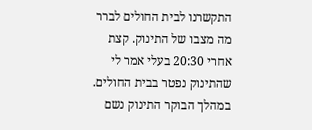התקשרנו לבית החולים לברר מה מצבו של התינוק. קצת אחרי 20:30 בעלי אמר לי שהתינוק נפטר בבית החולים. במהלך הבוקר התינוק נשם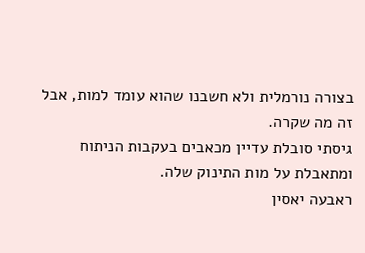בצורה נורמלית ולא חשבנו שהוא עומד למות, אבל זה מה שקרה.
גיסתי סובלת עדיין מכאבים בעקבות הניתוח ומתאבלת על מות התינוק שלה.
ראבעה יאסין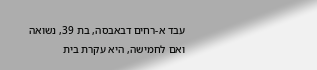עבד א-רחים דבאבסה, בת 39, נשואה ואם לחמישה, היא עקרת בית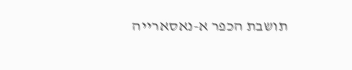תושבת הכפר א-נאסארייה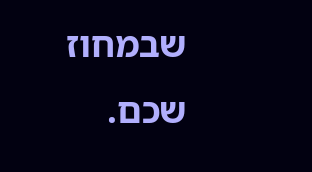שבמחוז שכם.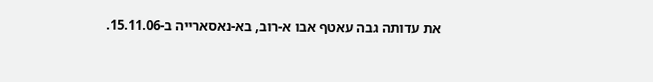את עדותה גבה עאטף אבו א-רוב, בא-נאסארייה ב-15.11.06.